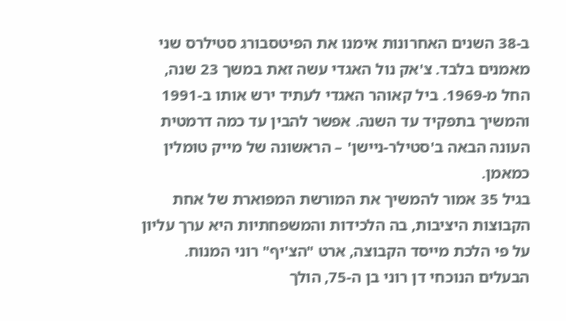ב-38 השנים האחרונות אימנו את הפיטסבורג סטילרס שני מאמנים בלבד. צ'אק נול האגדי עשה זאת במשך 23 שנה, החל מ-1969. ביל קאוהר האגדי לעתיד ירש אותו ב-1991 והמשיך בתפקיד עד השנה. אפשר להבין עד כמה דרמטית העונה הבאה ב'סטילר-ניישן' – הראשונה של מייק טומלין כמאמן.
בגיל 35 אמור להמשיך את המורשת המפוארת של אחת הקבוצות היציבות, בה הלכידות והמשפחתיות היא ערך עליון על פי הלכת מייסד הקבוצה, ארט "הצ'יף" רוני המנוח. הבעלים הנוכחי דן רוני בן ה-75, הולך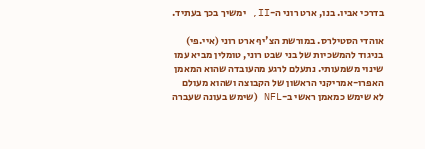בדרכי אביו. בנו, ארט רוני ה-II, ימשיך בכך בעתיד.

אוהדי הסטילרס. במורשת הצ'יף ארט רוני (איי.פי)
בניגוד להמשכיות של בני שבט רוני, טומלין מביא עמו שינוי משמעותי. נתעלם לרגע מהעובדה שהוא המאמן האפרו-אמריקני הראשון של הקבוצה ושהוא מעולם לא שימש כמאמן ראשי ב-NFL (שימש בעונה שעברה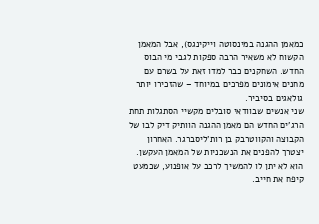כמאמן ההגנה במינסוטה וייקינגס), אבל המאמן הקשוח לא משאיר הרבה ספקות לגבי מי הבוס החדש. השחקנים כבר למדו זאת על בשרם עם מחנים אימונים מפרכים במיוחד – שהזכירו יותר גולאגים בסיביר.
שני אנשים שבוודאי סובלים מקשיי הסתגלות תחת הרג'ים החדש הם מאמן ההגנה הוותיק דיק לבו של הקבוצה והקווטרבק בן רות'ליסברגר. האחרון יצטרך להפנים את הנשכניות של המאמן העקשן. הוא לא יתן לו להמשיך לרכב על אופנוע, שכמעט קיפח את חייב.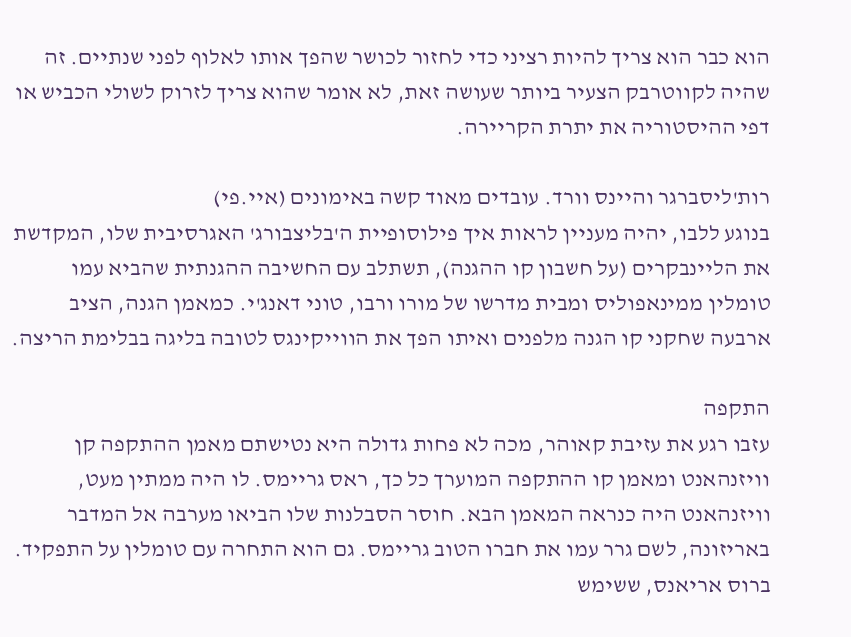הוא כבר הוא צריך להיות רציני כדי לחזור לכושר שהפך אותו לאלוף לפני שנתיים. זה שהיה לקווטרבק הצעיר ביותר שעושה זאת, לא אומר שהוא צריך לזרוק לשולי הכביש או דפי ההיסטוריה את יתרת הקריירה.

רות'ליסברגר והיינס וורד. עובדים מאוד קשה באימונים (איי.פי)
בנוגע ללבו, יהיה מעניין לראות איך פילוסופיית ה'בליצבורג' האגרסיבית שלו, המקדשת את הליינבקרים (על חשבון קו ההגנה), תשתלב עם החשיבה ההגנתית שהביא עמו טומלין ממינאפוליס ומבית מדרשו של מורו ורבו, טוני דאנג'י. כמאמן הגנה, הציב ארבעה שחקני קו הגנה מלפנים ואיתו הפך את הווייקינגס לטובה בליגה בבלימת הריצה.

התקפה
עזבו רגע את עזיבת קאוהר, מכה לא פחות גדולה היא נטישתם מאמן ההתקפה קן וויזנהאנט ומאמן קו ההתקפה המוערך כל כך, ראס גריימס. לו היה ממתין מעט, וויזנהאנט היה כנראה המאמן הבא. חוסר הסבלנות שלו הביאו מערבה אל המדבר באריזונה, לשם גרר עמו את חברו הטוב גריימס. גם הוא התחרה עם טומלין על התפקיד. ברוס אריאנס, ששימש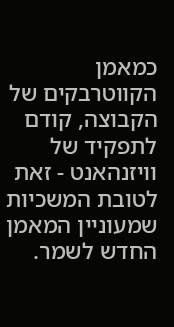כמאמן הקווטרבקים של הקבוצה, קודם לתפקיד של וויזנהאנט - זאת לטובת המשכיות שמעוניין המאמן החדש לשמר.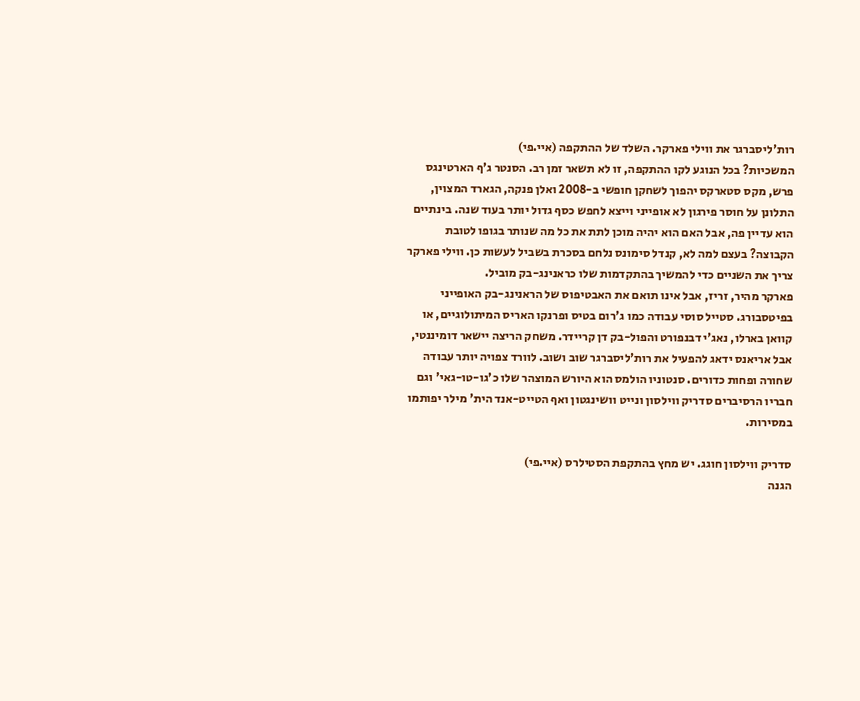רות'ליסברגר את ווילי פארקר. השלד של ההתקפה (איי.פי)
המשכיות? בכל הנוגע לקו ההתקפה, זו לא תשאר זמן רב. הסנטר ג'ף הארטינגס פרש, מקס סטארקס יהפוך לשחקן חופשי ב-2008 ואלן פנקה, הגארד המצוין, התלונן על חוסר פירגון לא אופייני וייצא לחפש כסף גדול יותר בעוד שנה. בינתיים הוא עדיין פה, אבל האם הוא יהיה מוכן לתת את כל מה שנותר בגופו לטובת הקבוצה? בעצם למה לא, קנדל סימונס נלחם בסכרת בשביל לעשות כן. ווילי פארקר צריך את השניים כדי להמשיך בהתקדמות שלו כראנינג-בק מוביל.
פארקר מהיר, זריז, אבל אינו תואם את האבטיפוס של הראנינג-בק האופייני בפיטסבורג. סטייל סוסי עבודה כמו ג'רום בטיס ופרנקו האריס המיתולוגיים, או קוואן בארלו, נאג'י דבנפורט והפול-בק דן קריידר. משחק הריצה יישאר דומיננטי, אבל אריאנס ידאג להפעיל את רות'ליסברגר שוב ושוב. לוורד צפויה יותר עבודה שחורה ופחות כדורים. סנטוניו הולמס הוא היורש המוצהר שלו כ'גו-טו-גאי' וגם חבריו הרסיברים סדריק ווילסון ונייט וושינגטון ואף הטייט-אנד הית' מילר יפותמו במסירות.

סדריק ווילסון חוגג. יש מחץ בהתקפת הסטילרס (איי.פי)
הגנה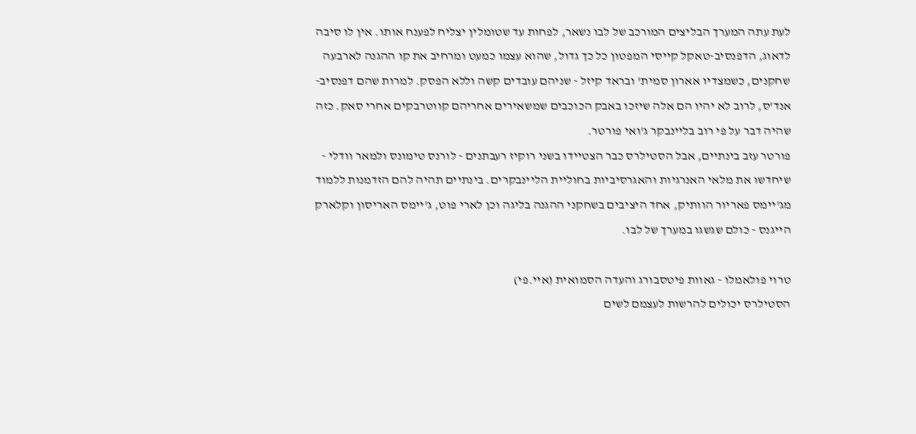לעת עתה המערך הבליצים המורכב של לבו נשאר, לפחות עד שטומלין יצליח לפענח אותו. אין לו סיבה לדאוג, הדפנסיב-טאקל קייסי המפטון כל כך גדול, שהוא עצמו כמעט ומרחיב את קו ההגנה לארבעה שחקנים, כשמצדיו אארון סמית' ובראד קיזל - שניהם עובדים קשה וללא הפסק. למרות שהם דפנסיב-אנד'ס, לרוב לא יהיו הם אלה שיזכו באבק הכוכבים שמשאירים אחריהם קווטרבקים אחרי סאק. כזה שהיה דבר על פי רוב בליינבקר ג'ואי פורטר.
פורטר עזב בינתיים, אבל הסטילרס כבר הצטיידו בשני רוקיז רעבתנים - לורנס טימונס ולמאר וודלי - שיחדשו את מלאי האנרגיות והאגרסיביות בחוליית הליינבקרים. בינתיים תהיה להם הזדמנות ללמוד מג'יימס פאריור הוותיק, אחד היציבים בשחקני ההגנה בליגה וכן לארי פוט, ג'יימס האריסון וקלארק הייגנס - כולם שגשגו במערך של לבו.

טרוי פולאמלו - גאוות פיטסבורג והעדה הסמואית (איי.פי)
הסטילרס יכולים להרשות לעצמם לשים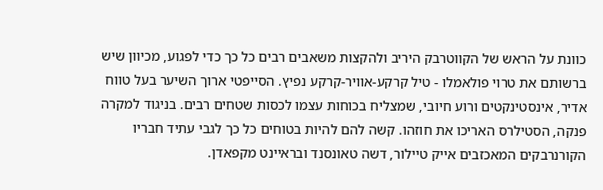כוונת על הראש של הקווטרבק היריב ולהקצות משאבים רבים כל כך כדי לפגוע, מכיוון שיש ברשותם את טרוי פולאמלו - טיל קרקע-אוויר-קרקע נפיץ. הסייפטי ארוך השיער בעל טווח אדיר, אינסטינקטים ורוע חיובי, שמצליח בכוחות עצמו לכסות שטחים רבים. בניגוד למקרה פנקה, הסטילרס האריכו את חוזהו. קשה להם להיות בטוחים כל כך לגבי עתיד חבריו הקורנרבקים המאכזבים אייק טיילור, דשה טאונסנד ובראיינט מקפאדן.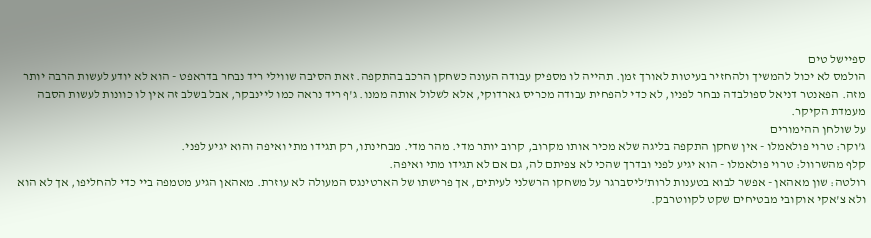ספיישל טים
הולמס לא יכול להמשיך ולהחזיר בעיטות לאורך זמן. תהייה לו מספיק עבודה העונה כשחקן הרכב בהתקפה. זאת הסיבה שווילי ריד נבחר בדראפט - הוא לא יודע לעשות הרבה יותר מזה. הפאנטר דניאל ספולבדה נבחר לפניו, לא כדי להפחית עבודה מכריס גארדוקי, אלא לשלול אותה ממנו. ג'ף ריד נראה כמו ליינבקר, אבל בשלב זה אין לו כוונות לעשות הסבה מעמדת הקיקר.
על שולחן ההימורים
ג'וקר: טרוי פולאמלו - אין שחקן התקפה בליגה שלא מכיר אותו מקרוב, קרוב יותר מדי. מהר מדי. מבחינתו, רק תגידו מתי ואיפה והוא יגיע לפני.
קלף מהשרוול: טרוי פולאמלו - הוא יגיע לפני ובדרך שהכי לא צפיתם לה, גם אם לא תגידו מתי ואיפה.
רולטה: שון מאהאן - אפשר לבוא בטענות לרות'ליסברגר על משחקו הרשלני לעיתים, אך פרישתו של הארטינגס המעולה לא עוזרת. מאהאן הגיע מטמפה ביי כדי להחליפו, אך לא הוא ולא צ'אקי אוקובי מבטיחים שקט לקווטרבק.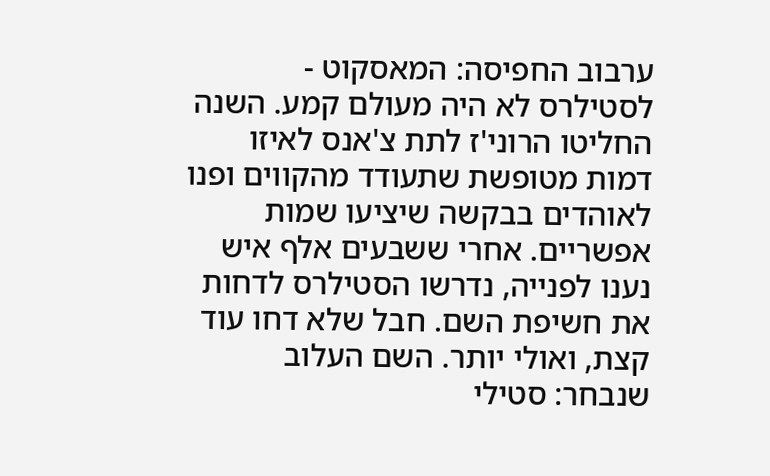ערבוב החפיסה: המאסקוט - לסטילרס לא היה מעולם קמע. השנה החליטו הרוני'ז לתת צ'אנס לאיזו דמות מטופשת שתעודד מהקווים ופנו לאוהדים בבקשה שיציעו שמות אפשריים. אחרי ששבעים אלף איש נענו לפנייה, נדרשו הסטילרס לדחות את חשיפת השם. חבל שלא דחו עוד קצת, ואולי יותר. השם העלוב שנבחר: סטילי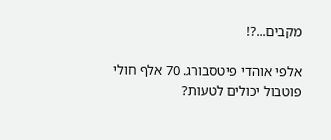מקבים...?!

אלפי אוהדי פיטסבורג. 70 אלף חולי פוטבול יכולים לטעות?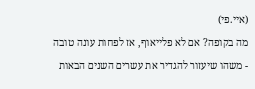(איי.פי)
מה בקופה? אם לא פלייאוף, אז לפחות עונה טובה - משהו שיעזור להגדיר את עשרים השנים הבאות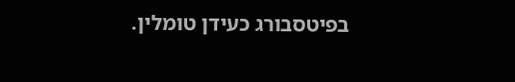בפיטסבורג כעידן טומלין.